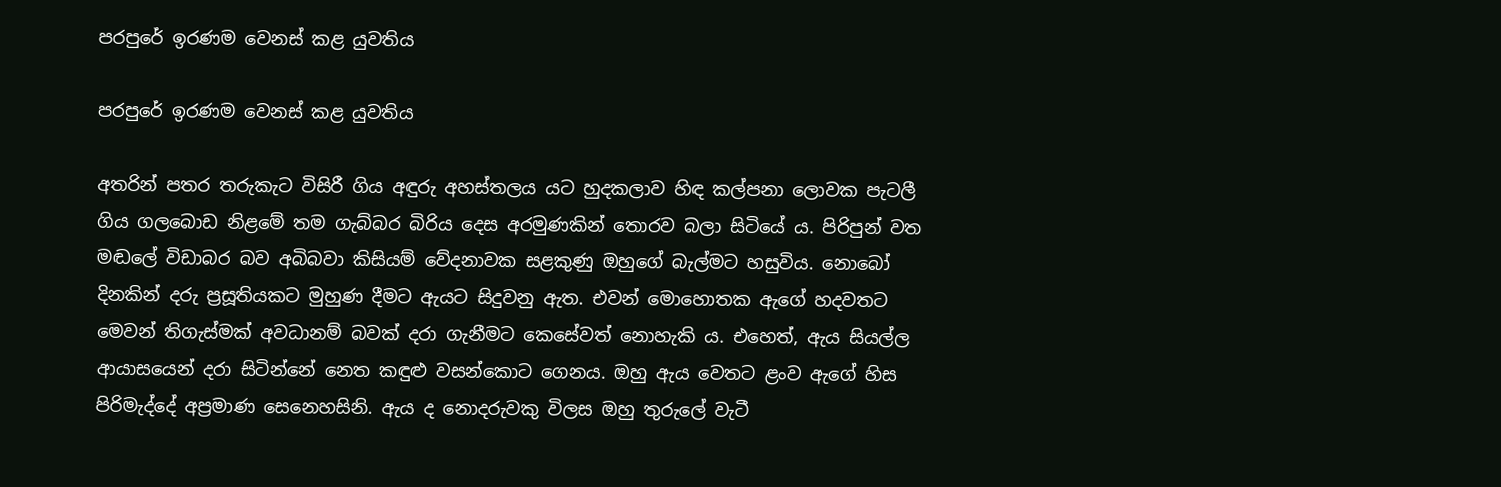පරපුරේ ඉරණම වෙනස් කළ යුවතිය

පරපුරේ ඉරණම වෙනස් කළ යුවතිය

අතරින් පතර තරුකැට විසිරී ගිය අඳුරු අහස්තලය යට හුදකලාව හිඳ කල්පනා ලොවක පැටලී ගිය ගලබොඩ නිළමේ තම ගැබ්බර බිරිය දෙස අරමුණකින් තොරව බලා සිටියේ ය. පිරිපුන් වත මඬලේ විඩාබර බව අබිබවා කිසියම් වේදනාවක සළකුණු ඔහුගේ බැල්මට හසුවිය. නොබෝ දිනකින් දරු ප්‍රසූතියකට මුහුණ දීමට ඇයට සිදුවනු ඇත. එවන් මොහොතක ඇගේ හදවතට මෙවන් තිගැස්මක් අවධානම් බවක් දරා ගැනීමට කෙසේවත් නොහැකි ය. එහෙත්, ඇය සියල්ල ආයාසයෙන් දරා සිටින්නේ නෙත කඳුළු වසන්කොට ගෙනය. ඔහු ඇය වෙතට ළංව ඇගේ හිස පිරිමැද්දේ අප්‍රමාණ සෙනෙහසිනි. ඇය ද නොදරුවකු විලස ඔහු තුරුලේ වැටී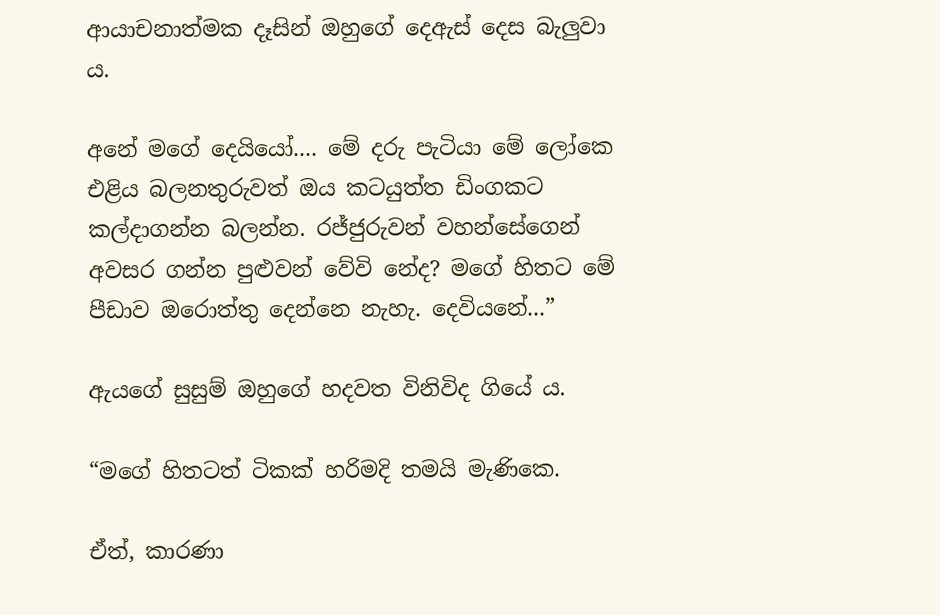ආයාචනාත්මක දෑසින් ඔහුගේ දෙඇස් දෙස බැලුවා ය.

අනේ මගේ දෙයියෝ.... මේ දරු පැටියා මේ ලෝකෙ එළිය බලනතුරුවත් ඔය කටයුත්ත ඩිංගකට කල්දාගන්න බලන්න. රජ්ජුරුවන් වහන්සේගෙන් අවසර ගන්න පුළුවන් වේවි නේද? මගේ හිතට මේ පීඩාව ඔරොත්තු දෙන්නෙ නැහැ. දෙවියනේ...”

ඇයගේ සුසුම් ඔහුගේ හදවත විනිවිද ගියේ ය.

“මගේ හිතටත් ටිකක් හරිමදි තමයි මැණිකෙ.

ඒත්, කාරණා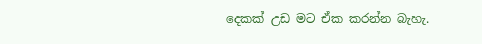දෙකක් උඩ මට ඒක කරන්න බැහැ.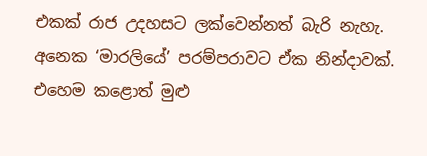එකක් රාජ උදහසට ලක්වෙන්නත් බැරි නැහැ. අනෙක ‘මාරලියේ’ පරම්පරාවට ඒක නින්දාවක්. එහෙම කළොත් මුළු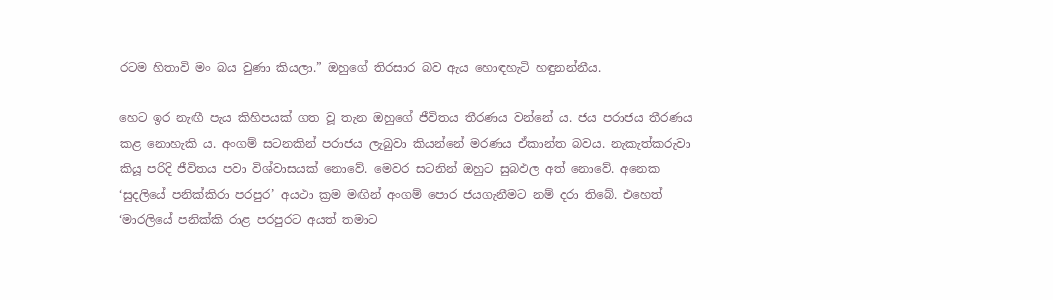රටම හිතාවි මං බය වුණා කියලා.” ඔහුගේ තිරසාර බව ඇය හොඳහැටි හඳුනන්නීය.

හෙට ඉර නැඟී පැය කිහිපයක් ගත වූ තැන ඔහුගේ ජීවිතය තීරණය වන්නේ ය. ජය පරාජය තීරණය කළ නොහැකි ය. අංගම් සටනකින් පරාජය ලැබුවා කියන්නේ මරණය ඒකාන්ත බවය. නැකැත්කරුවා කියූ පරිදි ජීවිතය පවා විශ්වාසයක් නොවේ. මෙවර සටනින් ඔහුට සුබඵල අත් නොවේ. අනෙක ‘සුදලියේ පනික්කිරා පරපුර’ අයථා ක්‍රම මඟින් අංගම් පොර ජයගැනීමට නම් දරා තිබේ. එහෙත් ‘මාරලියේ පනික්කි රාළ පරපුරට අයත් තමාට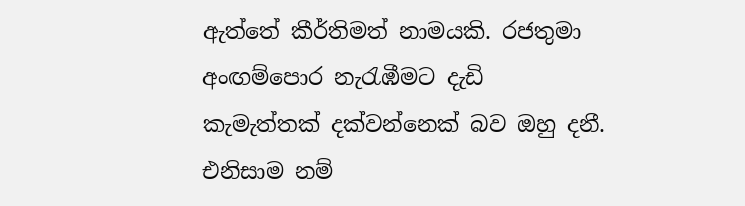ඇත්තේ කීර්තිමත් නාමයකි. රජතුමා අංඟම්පොර නැරැඹීමට දැඩි කැමැත්තක් දක්වන්නෙක් බව ඔහු දනී. එනිසාම නම්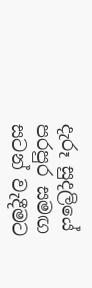දැරූ සුදලියේ පරපුර සමඟ සටන් වැදීමට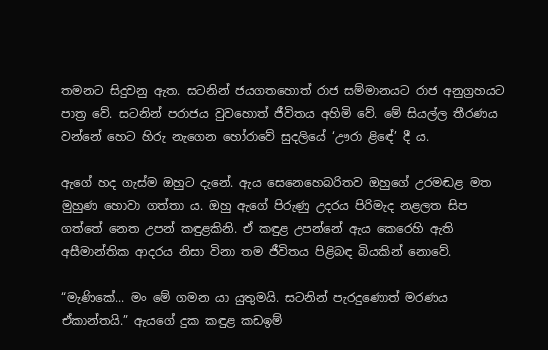තමනට සිදුවනු ඇත. සටනින් ජයගතහොත් රාජ සම්මානයට රාජ අනුග්‍රහයට පාත්‍ර වේ. සටනින් පරාජය වුවහොත් ජීවිතය අහිමි වේ. මේ සියල්ල තීරණය වන්නේ හෙට හිරු නැගෙන හෝරාවේ සුදලියේ ‘ඌරා ළිඳේ’ දී ය.

ඇගේ හද ගැස්ම ඔහුට දැනේ. ඇය සෙනෙහෙබරිතව ඔහුගේ උරමඬළ මත මුහුණ හොවා ගත්තා ය. ඔහු ඇගේ පිරුණු උදරය පිරිමැද නළලත සිප ගත්තේ නෙත උපන් කඳුළකිනි. ඒ කඳුළ උපන්නේ ඇය කෙරෙහි ඇති අසීමාන්තික ආදරය නිසා විනා තම ජීවිතය පිළිබඳ බියකින් නොවේ.

“මැණිකේ... මං මේ ගමන යා යුතුමයි. සටනින් පැරදුණොත් මරණය ඒකාන්තයි.” ඇයගේ දුක කඳුළ කඩඉම්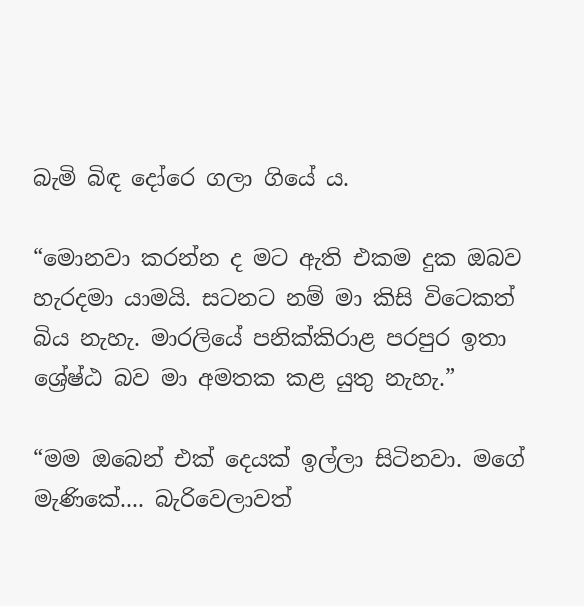බැමි බිඳ දෝරෙ ගලා ගියේ ය.

“මොනවා කරන්න ද මට ඇති එකම දුක ඔබව හැරදමා යාමයි. සටනට නම් මා කිසි විටෙකත් බිය නැහැ. මාරලියේ පනික්කිරාළ පරපුර ඉතා ශ්‍රේෂ්ඨ බව මා අමතක කළ යුතු නැහැ.”

“මම ඔබෙන් එක් දෙයක් ඉල්ලා සිටිනවා. මගේ මැණිකේ.... බැරිවෙලාවත්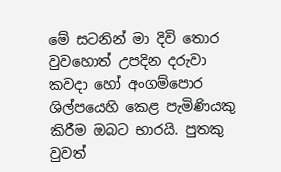මේ සටනින් මා දිවි තොර වුවහොත් උපදින දරුවා කවදා හෝ අංගම්පොර ශිල්පයෙහි කෙළ පැමිණියකු කිරීම ඔබට භාරයි. පුතකු වුවත්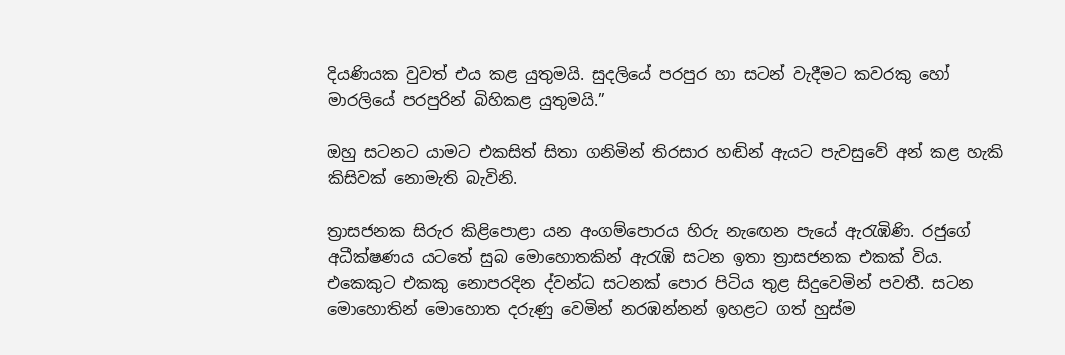දියණියක වුවත් එය කළ යුතුමයි. සුදලියේ පරපුර හා සටන් වැදීමට කවරකු හෝ මාරලියේ පරපුරින් බිහිකළ යුතුමයි.”

ඔහු සටනට යාමට එකසිත් සිතා ගනිමින් තිරසාර හඬින් ඇයට පැවසුවේ අන් කළ හැකි කිසිවක් නොමැති බැවිනි.

ත්‍රාසජනක සිරුර කිළිපොළා යන අංගම්පොරය හිරු නැඟෙන පැයේ ඇරැඹිණි. රජුගේ අධීක්ෂණය යටතේ සුබ මොහොතකින් ඇරැඹි සටන ඉතා ත්‍රාසජනක එකක් විය. එකෙකුට එකකු නොපරදින ද්වන්ධ සටනක් පොර පිටිය තුළ සිදුවෙමින් පවතී. සටන මොහොතින් මොහොත දරුණු වෙමින් නරඹන්නන් ඉහළට ගත් හුස්ම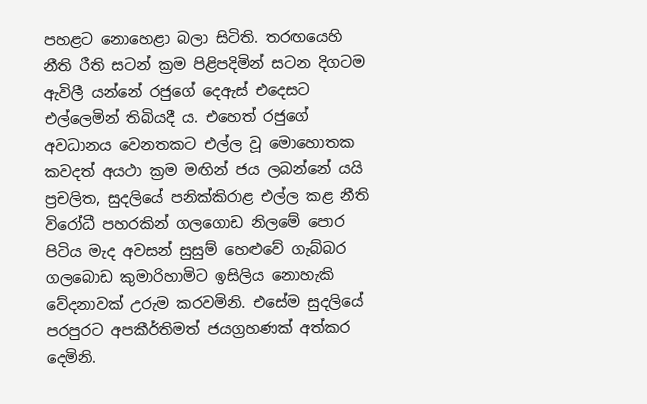පහළට නොහෙළා බලා සිටිති. තරඟයෙහි නීති රීති සටන් ක්‍රම පිළිපදිමින් සටන දිගටම ඇවිලී යන්නේ රජුගේ දෙඇස් එදෙසට එල්ලෙමින් තිබියදී ය. එහෙත් රජුගේ අවධානය වෙනතකට එල්ල වූ මොහොතක කවදත් අයථා ක්‍රම මඟින් ජය ලබන්නේ යයි ප්‍රචලිත, සුදලියේ පනික්කිරාළ එල්ල කළ නීති විරෝධී පහරකින් ගලගොඩ නිලමේ පොර පිටිය මැද අවසන් සුසුම් හෙළුවේ ගැබ්බර ගලබොඩ කුමාරිහාමිට ඉසිලිය නොහැකි වේදනාවක් උරුම කරවමිනි. එසේම සුදලියේ පරපුරට අපකීර්තිමත් ජයග්‍රහණක් අත්කර දෙමිනි.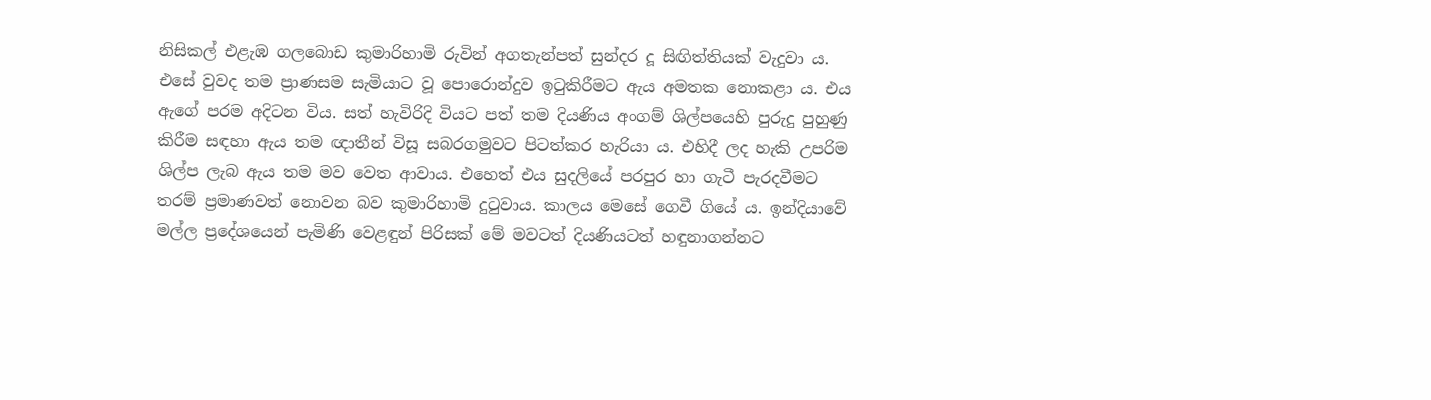නිසිකල් එළැඹ ගලබොඩ කුමාරිහාමි රුවින් අගතැන්පත් සුන්දර දූ සිඟිත්තියක් වැදුවා ය. එසේ වුවද තම ප්‍රාණසම සැමියාට වූ පොරොන්දුව ඉටුකිරීමට ඇය අමතක නොකළා ය. එය ඇගේ පරම අදිටන විය. සත් හැවිරිදි වියට පත් තම දියණිය අංගම් ශිල්පයෙහි පුරුදු පුහුණු කිරීම සඳහා ඇය තම ඥාතීන් විසූ සබරගමුවට පිටත්කර හැරියා ය. එහිදී ලද හැකි උපරිම ශිල්ප ලැබ ඇය තම මව වෙත ආවාය. එහෙත් එය සුදලියේ පරපුර හා ගැටී පැරදවීමට තරම් ප්‍රමාණවත් නොවන බව කුමාරිහාමි දුටුවාය. කාලය මෙසේ ගෙවී ගියේ ය. ඉන්දියාවේ මල්ල ප්‍රදේශයෙන් පැමිණි වෙළඳුන් පිරිසක් මේ මවටත් දියණියටත් හඳුනාගන්නට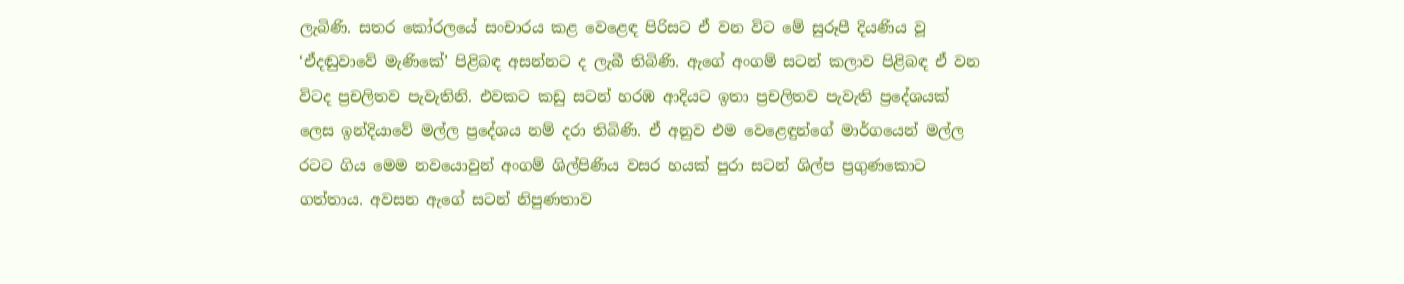ලැබිණි. සතර කෝරලයේ සංචාරය කළ වෙළෙඳ පිරිසට ඒ වන විට මේ සුරූපී දියණිය වූ ‘ඒදඬුවාවේ මැණිකේ’ පිළිබඳ අසන්නට ද ලැබී තිබිණි. ඇගේ අංගම් සටන් කලාව පිළිබඳ ඒ වන විටද ප්‍රචලිතව පැවැතිනි. එවකට කඩු සටන් හරඹ ආදියට ඉතා ප්‍රචලිතව පැවැති ප්‍රදේශයක් ලෙස ඉන්දියාවේ මල්ල ප්‍රදේශය නම් දරා තිබිණි. ඒ අනුව එම වෙළෙඳුන්ගේ මාර්ගයෙන් මල්ල රටට ගිය මෙම නවයොවුන් අංගම් ශිල්පිණිය වසර හයක් පුරා සටන් ශිල්ප ප්‍රගුණකොට ගත්තාය. අවසන ඇගේ සටන් නිපුණතාව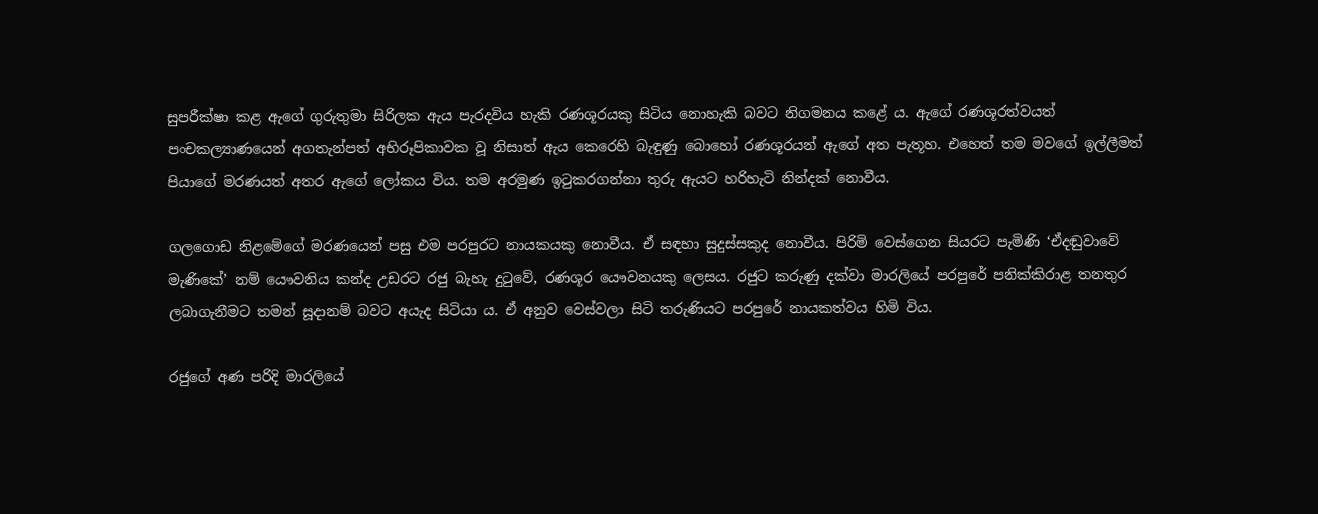සුපරීක්ෂා කළ ඇගේ ගුරුතුමා සිරිලක ඇය පැරදවිය හැකි රණශූරයකු සිටිය නොහැකි බවට නිගමනය කළේ ය. ඇගේ රණශූරත්වයත් පංචකල්‍යාණයෙන් අගතැන්පත් අභිරූපිකාවක වූ නිසාත් ඇය කෙරෙහි බැඳුණු බොහෝ රණශූරයන් ඇගේ අත පැතූහ. එහෙත් තම මවගේ ඉල්ලීමත් පියාගේ මරණයත් අතර ඇගේ ලෝකය විය. තම අරමුණ ඉටුකරගන්නා තුරු ඇයට හරිහැටි නින්දක් නොවීය.

ගලගොඩ නිළමේගේ මරණයෙන් පසු එම පරපුරට නායකයකු නොවීය. ඒ සඳහා සුදුස්සකුද නොවීය. පිරිමි වෙස්ගෙන සියරට පැමිණි ‘ඒදඬුවාවේ මැණිකේ’ නම් යෞවනිය කන්ද උඩරට රජු බැහැ දුටුවේ, රණශූර යෞවනයකු ලෙසය. රජුට කරුණු දක්වා මාරලියේ පරපුරේ පනික්කිරාළ තනතුර ලබාගැනීමට තමන් සූදානම් බවට අයැද සිටියා ය. ඒ අනුව වෙස්වලා සිටි තරුණියට පරපුරේ නායකත්වය හිමි විය.

රජුගේ අණ පරිදි මාරලියේ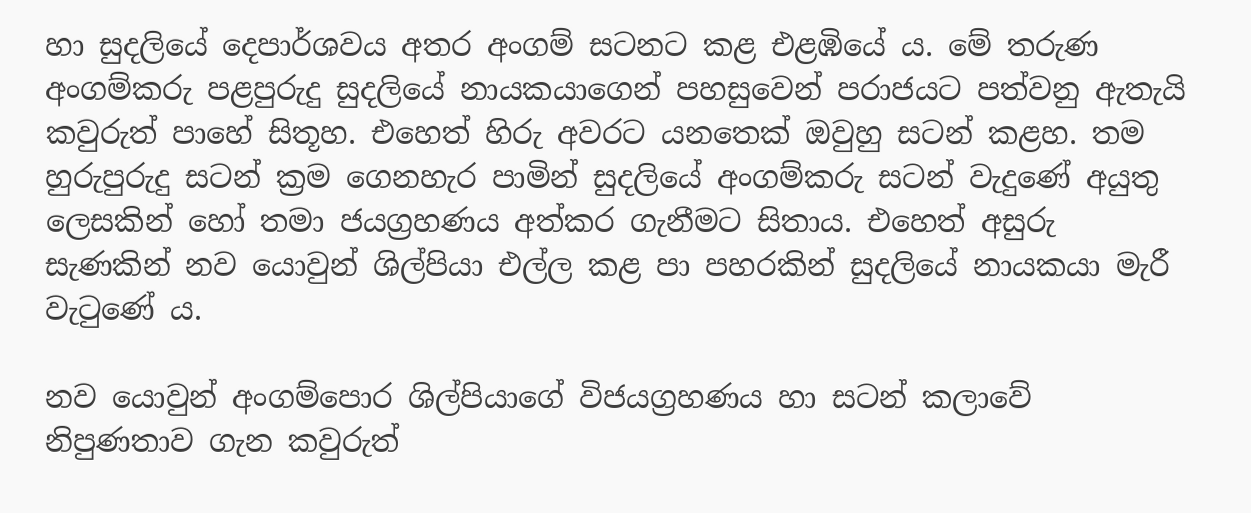හා සුදලියේ දෙපාර්ශවය අතර අංගම් සටනට කළ එළඹියේ ය. මේ තරුණ අංගම්කරු පළපුරුදු සුදලියේ නායකයාගෙන් පහසුවෙන් පරාජයට පත්වනු ඇතැයි කවුරුත් පාහේ සිතූහ. එහෙත් හිරු අවරට යනතෙක් ඔවුහු සටන් කළහ. තම හුරුපුරුදු සටන් ක්‍රම ගෙනහැර පාමින් සුදලියේ අංගම්කරු සටන් වැදුණේ අයුතු ලෙසකින් හෝ තමා ජයග්‍රහණය අත්කර ගැනීමට සිතාය. එහෙත් අසුරු සැණකින් නව යොවුන් ශිල්පියා එල්ල කළ පා පහරකින් සුදලියේ නායකයා මැරී වැටුණේ ය.

නව යොවුන් අංගම්පොර ශිල්පියාගේ විජයග්‍රහණය හා සටන් කලාවේ නිපුණතාව ගැන කවුරුත්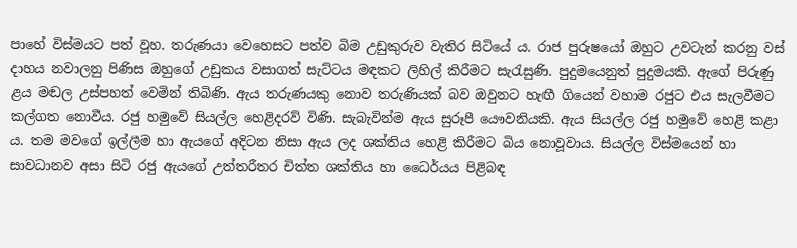පාහේ විස්මයට පත් වූහ. තරුණයා වෙහෙසට පත්ව බිම උඩුකුරුව වැතිර සිටියේ ය. රාජ පුරුෂයෝ ඔහුට උවටැන් කරනු වස් දාහය නවාලනු පිණිස ඔහුගේ උඩුකය වසාගත් සැට්ටය මඳකට ලිහිල් කිරීමට සැරැසුණි. පුදුමයෙනුත් පුදුමයකි. ඇගේ පිරුණු ළය මඬල උස්පහත් වෙමින් තිබිණි. ඇය තරුණයකු නොව තරුණියක් බව ඔවුනට හැඟී ගියෙන් වහාම රජුට එය සැලවීමට කල්ගත නොවීය. රජු හමුවේ සියල්ල හෙළිදරව් විණි. සැබැවින්ම ඇය සුරූපී යෞවනියකි. ඇය සියල්ල රජු හමුවේ හෙළි කළා ය. තම මවගේ ඉල්ලීම හා ඇයගේ අදිටන නිසා ඇය ලද ශක්තිය හෙළි කිරීමට බිය නොවූවාය. සියල්ල විස්මයෙන් හා සාවධානව අසා සිටි රජු ඇයගේ උත්තරීතර චිත්ත ශක්තිය හා ධෛර්යය පිළිබඳ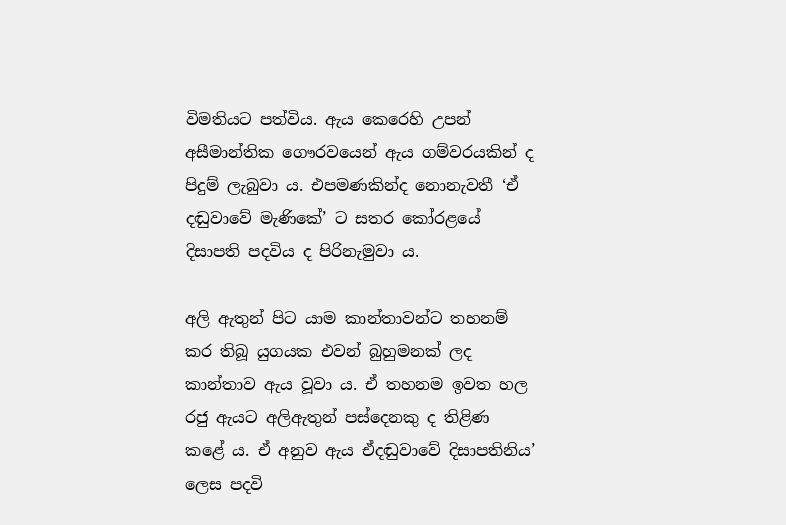විමතියට පත්විය. ඇය කෙරෙහි උපන් අසීමාන්තික ගෞරවයෙන් ඇය ගම්වරයකින් ද පිදුම් ලැබුවා ය. එපමණකින්ද නොනැවතී ‘ඒ දඬුවාවේ මැණිකේ’ ට සතර කෝරළයේ දිසාපති පදවිය ද පිරිනැමුවා ය.

අලි ඇතුන් පිට යාම කාන්තාවන්ට තහනම් කර තිබූ යුගයක එවන් බුහුමනක් ලද කාන්තාව ඇය වූවා ය. ඒ තහනම ඉවත හල රජු ඇයට අලිඇතුන් පස්දෙනකු ද තිළිණ කළේ ය. ඒ අනුව ඇය ඒදඬුවාවේ දිසාපතිනිය’ ලෙස පදවි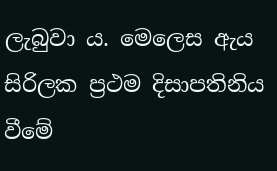ලැබුවා ය. මෙලෙස ඇය සිරිලක ප්‍රථම දිසාපතිනිය වීමේ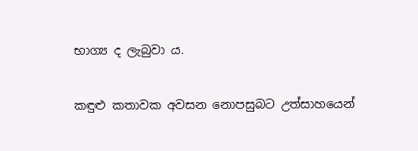භාග්‍ය ද ලැබුවා ය.

කඳුළු කතාවක අවසන නොපසුබට උත්සාහයෙන්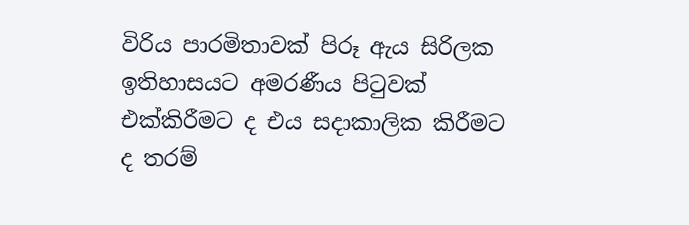විරිය පාරමිතාවක් පිරූ ඇය සිරිලක ඉතිහාසයට අමරණීය පිටුවක් එක්කිරීමට ද එය සදාකාලික කිරීමට ද තරම්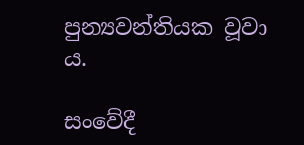පුන්‍යවන්තියක වූවා ය.

සංවේදී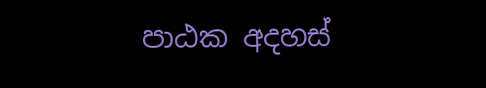පාඨක අදහස්